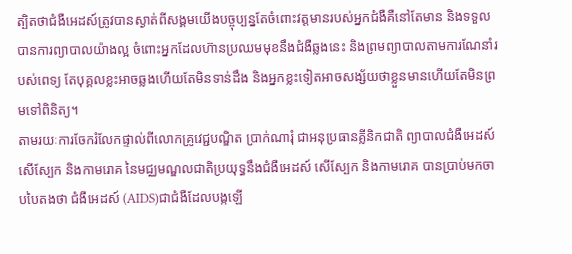ត្បិតថាជំងឺអេដស៍ត្រូវបានស្ងាត់ពីសង្គមយើងបច្ចុប្បន្នតែចំពោះវត្តមានរបស់អ្នកជំងឺគឺនៅតែមាន និងទទួលបានការព្យាបាលយ៉ាងល្អ ចំពោះអ្នកដែលហ៊ានប្រឈមមុខនឹងជំងឺឆ្លងនេះ និងព្រមព្យាបាលតាមការណែនាំរបស់ពេទ្យ តែបុគ្គលខ្លះអាចឆ្លងហើយតែមិនទាន់ដឹង និងអ្នកខ្លះទៀតអាចសង្ស័យថាខ្លួនមានហើយតែមិនព្រមទៅពិនិត្យ។
តាមរយៈការចែករំលែកផ្ទាល់ពីលោកគ្រូវេជ្ជបណ្ឌិត ប្រាក់ណារុំ ជាអនុប្រធានគ្លីនិកជាតិ ព្យាបាលជំងឺអេដស៍ សើស្បែក និងកាមរោគ នៃមជ្ឈមណ្ឌលជាតិប្រយុទ្ធនឹងជំងឺអេដស៍ សើស្បែក និងកាមរោគ បានប្រាប់មកចាបបៃតងថា ជំងឺអេដស៍ (AIDS)ជាជំងឺដែលបង្កឡើ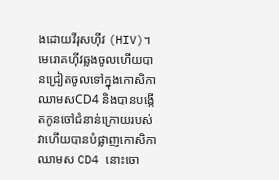ងដោយវីរុសហ៊ីវ (HIV)។ មេរោគហ៊ីវឆ្លងចូលហើយបានជ្រៀតចូលទៅក្នុងកោសិកាឈាមសCD4 និងបានបង្កើតកូនចៅជំនាន់ក្រោយរបស់វាហើយបានបំផ្លាញកោសិកាឈាមស CD4 នោះចោ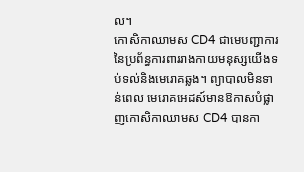ល។
កោសិកាឈាមស CD4 ជាមេបញ្ជាការនៃប្រព័ន្ធការពាររាងកាយមនុស្សយើងទប់ទល់និងមេរោគឆ្លង។ ព្យាបាលមិនទាន់ពេល មេរោគអេដស៍មានឱកាសបំផ្លាញកោសិកាឈាមស CD4 បានកា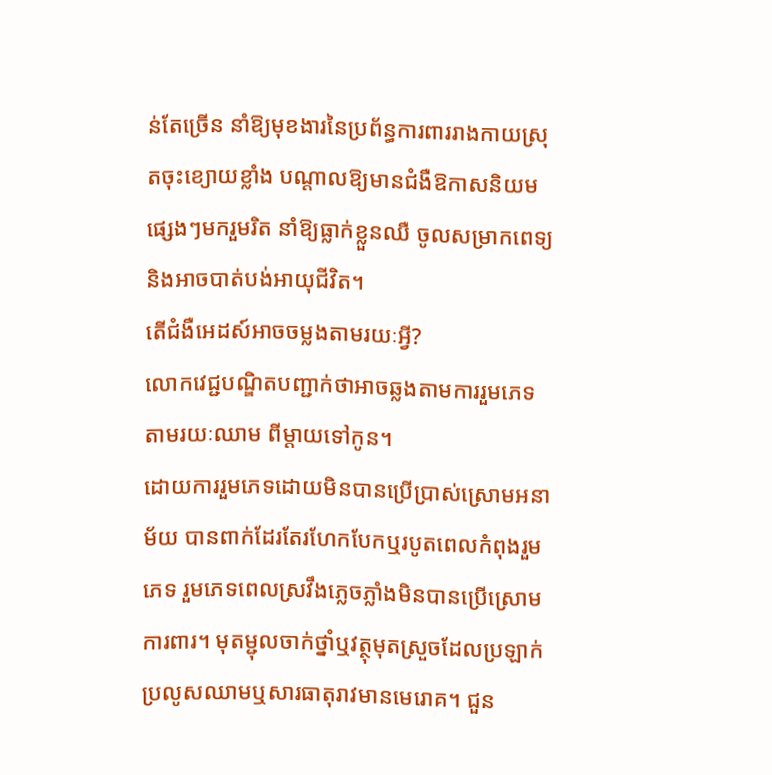ន់តែច្រើន នាំឱ្យមុខងារនៃប្រព័ន្ធការពាររាងកាយស្រុតចុះខ្យោយខ្លាំង បណ្តាលឱ្យមានជំងឺឱកាសនិយមផ្សេងៗមករួមរិត នាំឱ្យធ្លាក់ខ្លួនឈឺ ចូលសម្រាកពេទ្យ និងអាចបាត់បង់អាយុជីវិត។
តើជំងឺអេដស៍អាចចម្លងតាមរយៈអ្វី?
លោកវេជ្ជបណ្ឌិតបញ្ជាក់ថាអាចឆ្លងតាមការរួមភេទ តាមរយៈឈាម ពីម្តាយទៅកូន។
ដោយការរួមភេទដោយមិនបានប្រើប្រាស់ស្រោមអនាម័យ បានពាក់ដែរតែរហែកបែកឬរបូតពេលកំពុងរួមភេទ រួមភេទពេលស្រវឹងភ្លេចភ្លាំងមិនបានប្រើស្រោមការពារ។ មុតម្ជុលចាក់ថ្នាំឬវត្ថុមុតស្រួចដែលប្រឡាក់ប្រលូសឈាមឬសារធាតុរាវមានមេរោគ។ ជួន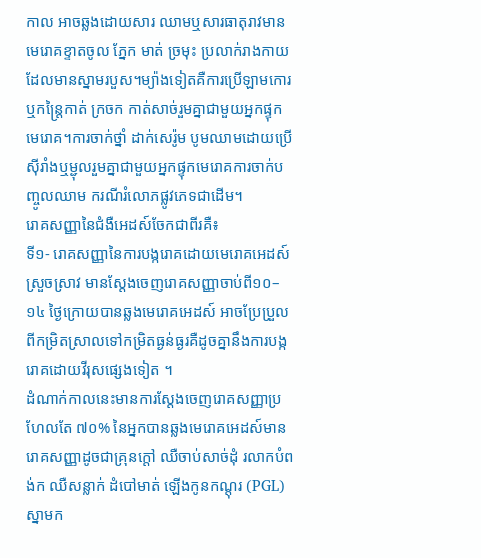កាល អាចឆ្លងដោយសារ ឈាមឬសារធាតុរាវមានមេរោគខ្ទាតចូល ភ្នែក មាត់ ច្រមុះ ប្រលាក់រាងកាយដែលមានស្នាមរបួស។ម្យ៉ាងទៀតគឺការប្រើឡាមកោរ ឬកន្រៃ្តកាត់ ក្រចក កាត់សាច់រួមគ្នាជាមួយអ្នកផ្ទុកមេរោគ។ការចាក់ថ្នាំ ដាក់សេរ៉ូម បូមឈាមដោយប្រើស៊ីរាំងឬម្ជុលរួមគ្នាជាមួយអ្នកផ្ទុកមេរោគការចាក់បញ្ចូលឈាម ករណីរំលោភផ្លូវភេទជាដើម។
រោគសញ្ញានៃជំងឺអេដស៍ចែកជាពីរគឺ៖
ទី១- រោគសញ្ញានៃការបង្ករោគដោយមេរោគអេដស៍ស្រួចស្រាវ មានស្តែងចេញរោគសញ្ញាចាប់ពី១០–១៤ ថ្ងៃក្រោយបានឆ្លងមេរោគអេដស៍ អាចប្រែប្រួលពីកម្រិតស្រាលទៅកម្រិតធ្ងន់ធ្ងរគឺដូចគ្នានឹងការបង្ករោគដោយវីរុសផ្សេងទៀត ។
ដំណាក់កាលនេះមានការស្តែងចេញរោគសញ្ញាប្រហែលតែ ៧០% នៃអ្នកបានឆ្លងមេរោគអេដស៍មានរោគសញ្ញាដូចជាគ្រុនក្តៅ ឈឺចាប់សាច់ដុំ រលាកបំពង់ក ឈឺសន្លាក់ ដំបៅមាត់ ឡើងកូនកណ្តុរ (PGL) ស្នាមក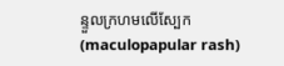ន្ទួលក្រហមលើស្បែក (maculopapular rash)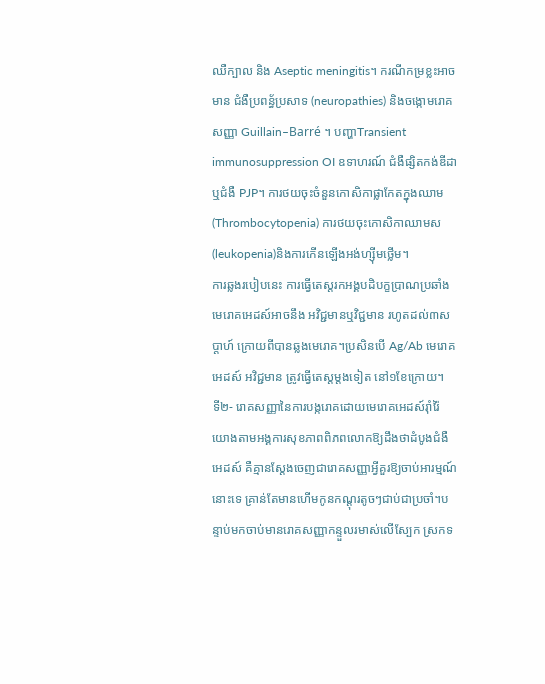ឈឺក្បាល និង Aseptic meningitis។ ករណីកម្រខ្លះអាចមាន ជំងឺប្រពន្ធ័ប្រសាទ (neuropathies) និងចង្កោមរោគសញ្ញា Guillain–Barré ។ បញ្ហាTransient immunosuppression OI ឧទាហរណ៍ ជំងឺផ្សិតកង់ឌីដា ឬជំងឺ PJP។ ការថយចុះចំនួនកោសិកាផ្លាកែតក្នុងឈាម(Thrombocytopenia) ការថយចុះកោសិកាឈាមស(leukopenia)និងការកើនឡើងអង់ហ្ស៊ីមថ្លើម។
ការឆ្លងរបៀបនេះ ការធ្វើតេស្តរកអង្គបដិបក្ខប្រាណប្រឆាំងមេរោគអេដស៍អាចនឹង អវិជ្ជមានឬវិជ្ជមាន រហូតដល់៣សប្តាហ៍ ក្រោយពីបានឆ្លងមេរោគ។ប្រសិនបើ Ag/Ab មេរោគអេដស៍ អវិជ្ជមាន ត្រូវធ្វើតេស្តម្តងទៀត នៅ១ខែក្រោយ។
ទី២- រោគសញ្ញានៃការបង្ករោគដោយមេរោគអេដស៍រ៉ាំរ៉ៃ
យោងតាមអង្គការសុខភាពពិភពលោកឱ្យដឹងថាដំបូងជំងឺអេដស៍ គឺគ្មានស្តែងចេញជារោគសញ្ញាអ្វីគួរឱ្យចាប់អារម្មណ៍នោះទេ គ្រាន់តែមានហើមកូនកណ្តុរតូចៗជាប់ជាប្រចាំ។បន្ទាប់មកចាប់មានរោគសញ្ញាកន្ទួលរមាស់លើស្បែក ស្រកទ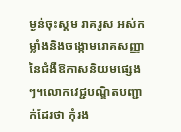ម្ងន់ចុះស្គម រាគរូស អស់កម្លាំងនិងចង្កោមរោគសញ្ញានៃជំងឺឱកាសនិយមផ្សេងៗ។លោកវេជ្ជបណ្ឌិតបញ្ជាក់ដែរថា កុំរង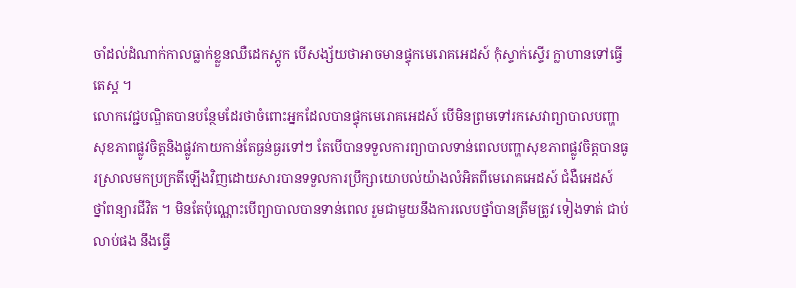ចាំដល់ដំណាក់កាលធ្លាក់ខ្លួនឈឺដេកស្តូក បើសង្ស័យថាអាចមានផ្ទុកមេរោគអេដស៍ កុំស្ទាក់ស្ទើរ ក្លាហានទៅធ្វើតេស្ត ។
លោកវេជ្ជបណ្ឌិតបានបន្ថែមដែរថាចំពោះអ្នកដែលបានផ្ទុកមេរោគអេដស៍ បើមិនព្រមទៅរកសេវាព្យាបាលបញ្ហាសុខភាពផ្លូវចិត្តនិងផ្លូវកាយកាន់តែធ្ងន់ធ្ងរទៅៗ តែបើបានទទួលការព្យាបាលទាន់ពេលបញ្ហាសុខភាពផ្លូវចិត្តបានធូរស្រាលមកប្រក្រតីឡើងវិញដោយសារបានទទួលការប្រឹក្សាយោបល់យ៉ាងលំអិតពីមេរោគអេដស៍ ជំងឺអេដស៍ ថ្នាំពន្យារជីវិត ។ មិនតែប៉ុណ្ណោះបើព្យាបាលបានទាន់ពេល រួមជាមួយនឹងការលេបថ្នាំបានត្រឹមត្រូវ ទៀងទាត់ ជាប់លាប់ផង នឹងធ្វើ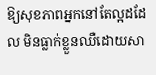ឱ្យសុខភាពអ្នកនៅតែល្អដដែល មិនធ្លាក់ខ្លួនឈឺដោយសា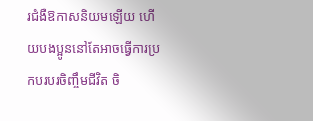រជំងឺឱកាសនិយមឡើយ ហើយបងប្អូននៅតែអាចធ្វើការប្រកបរបរចិញ្ចឹមជីវិត ចិ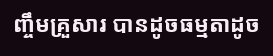ញ្ចឹមគ្រួសារ បានដូចធម្មតាដូច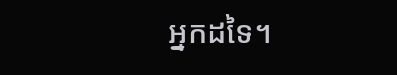អ្នកដទៃ។